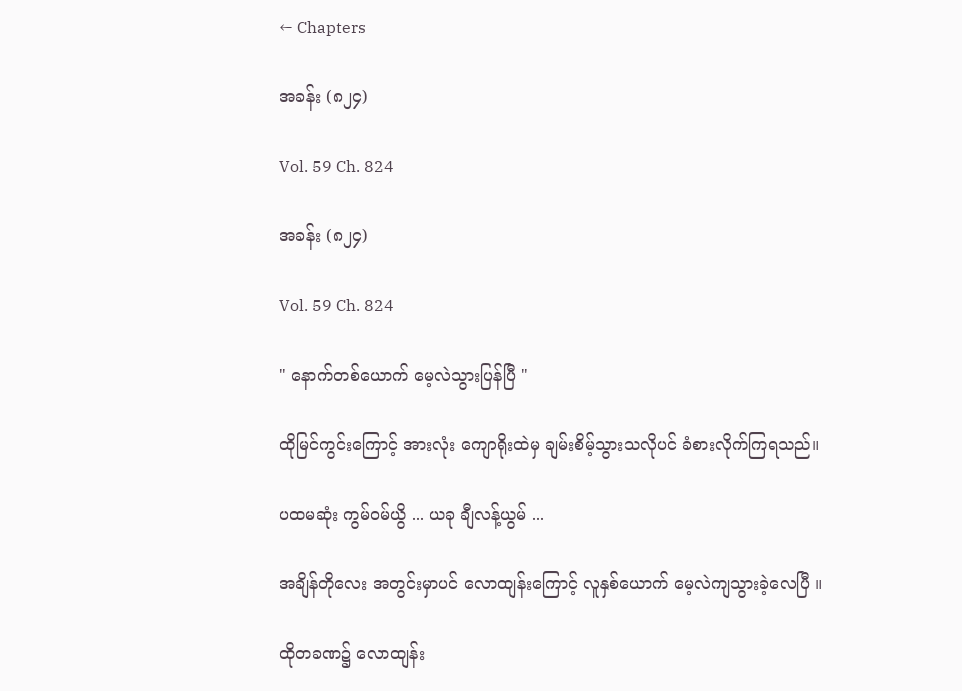← Chapters

အခန်း (၈၂၄)

Vol. 59 Ch. 824

အခန်း (၈၂၄)

Vol. 59 Ch. 824

" နောက်တစ်ယောက် မေ့လဲသွားပြန်ပြီ "

ထိုမြင်ကွင်းကြောင့် အားလုံး ကျောရိုးထဲမှ ချမ်းစိမ့်သွားသလိုပင် ခံစားလိုက်ကြရသည်။

ပထမဆုံး ကွမ်ဝမ်ယွိ ... ယခု ချီလန့်ယွမ် ...

အချိန်တိုလေး အတွင်းမှာပင် လောထျန်းကြောင့် လူနှစ်ယောက် မေ့လဲကျသွားခဲ့လေပြီ ။

ထိုတခဏ၌ လောထျန်း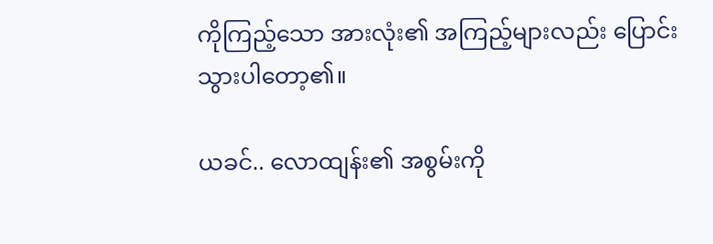ကိုကြည့်သော အားလုံး၏ အကြည့်များလည်း ပြောင်းသွားပါတော့၏။

ယခင်.. လောထျန်း၏ အစွမ်းကို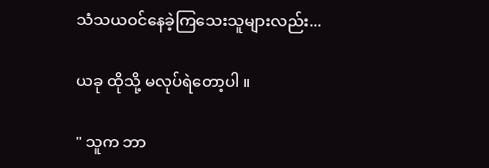သံသယဝင်နေခဲ့ကြသေးသူများလည်း...

ယခု ထိုသို့ မလုပ်ရဲတော့ပါ ။

" သူက ဘာ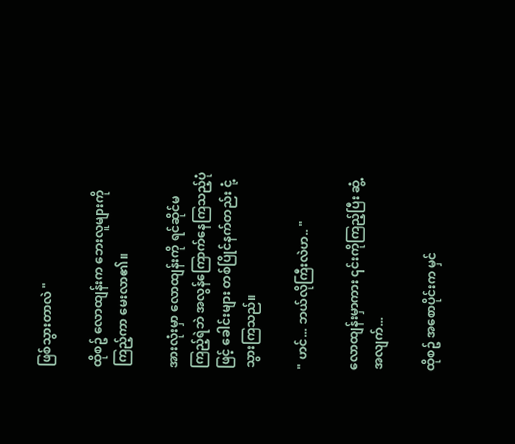ဖြစ်သွားတာလဲ "

ထိုစဥ် လောထျန်းက ဘေးလူများကိုကြည့်ကာ မေးလာ၏။

အားလုံးမှာ လောထျန်းကို ရင်ဆိုင်မကြည့်ရဲဘဲ အလွန်ကြောက်နေကြသည့်ပုံဖြင့် ခေါင်းများ တစ်ပြိုင်နက်တည်း ငုံ့သွားကြသည်။

" ဟင်... ဘယ်လိုကြီးလဲဟ.. "

လောထျန်းမှာကား ၎င်းကိုကြည့်ပြီး ဆွံ့အလျက်...

ထိုစဥ် အစောပိုင်းက မှင်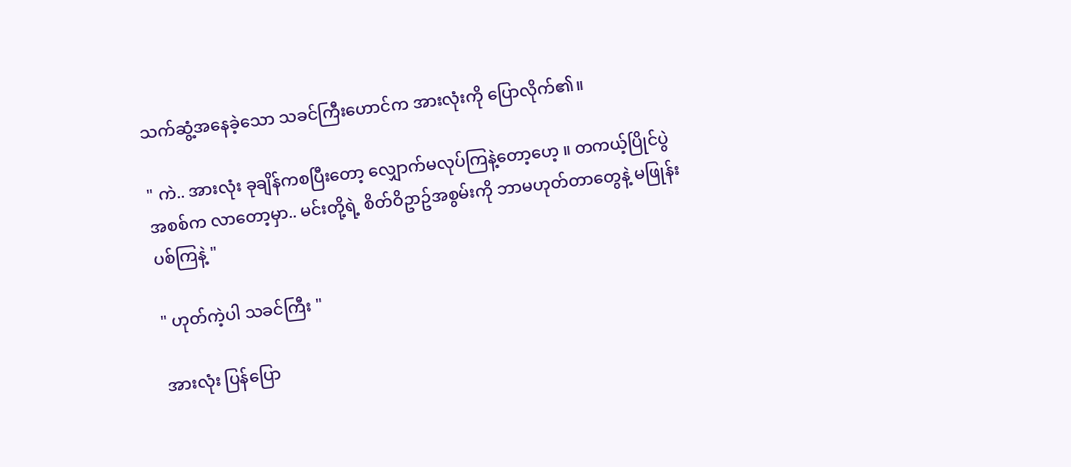သက်ဆွံ့အနေခဲ့သော သခင်ကြီးဟောင်က အားလုံးကို ပြောလိုက်၏။

" ကဲ.. အားလုံး ခုချိန်ကစပြီးတော့ လျှောက်မလုပ်ကြနဲ့တော့ဟေ့ ။ တကယ့်ပြိုင်ပွဲအစစ်က လာတော့မှာ.. မင်းတို့ရဲ့ စိတ်ဝိဥာဥ်အစွမ်းကို ဘာမဟုတ်တာတွေနဲ့ မဖြုန်းပစ်ကြနဲ့ "

" ဟုတ်ကဲ့ပါ သခင်ကြီး "

အားလုံး ပြန်ပြော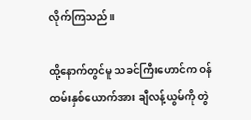လိုက်ကြသည်။

ထို့နောက်တွင်မူ သခင်ကြီးဟောင်က ဝန်ထမ်းနှစ်ယောက်အား ချီလန့်ယွမ်ကို တွဲ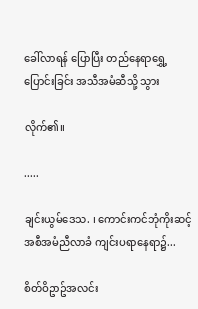ခေါ်လာရန် ပြောပြီး တည်နေရာရွှေ့ပြောင်းခြင်း အသီအမံဆီသို့ သွား

လိုက်၏။

.....

ချင်းယွမ်ဒေသ. ၊ ကောင်းကင်ဘုံကိုးဆင့် အစီအမံညီလာခံ ကျင်းပရာနေရာ၌...

စိတ်ဝိဥာဥ်အလင်း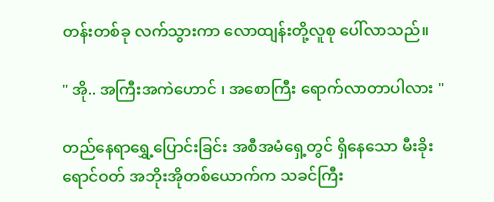တန်းတစ်ခု လက်သွားကာ လောထျန်းတို့လူစု ပေါ်လာသည်။

" အို.. အကြီးအကဲဟောင် ၊ အစောကြီး ရောက်လာတာပါလား "

တည်နေရာရွှေ့ပြောင်းခြင်း အစီအမံရှေ့တွင် ရှိနေသော မီးခိုးရောင်ဝတ် အဘိုးအိုတစ်ယောက်က သခင်ကြီး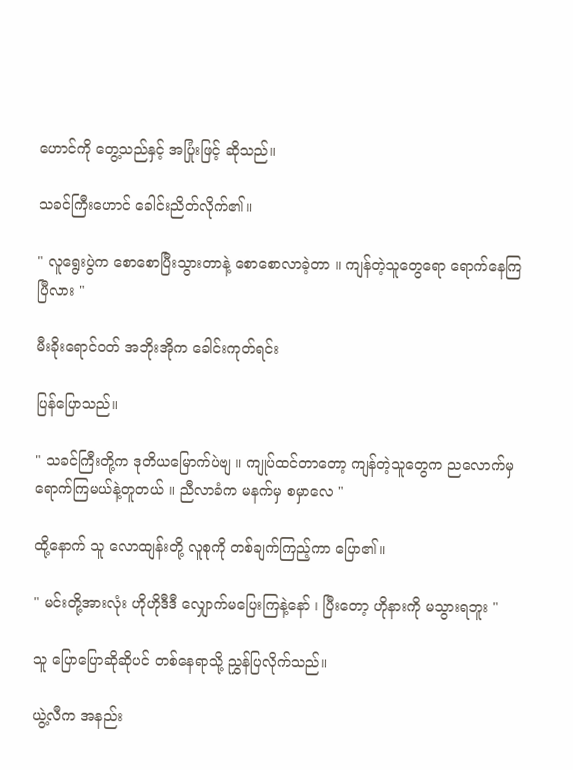ဟောင်ကို တွေ့သည်နှင့် အပြုံးဖြင့် ဆိုသည်။

သခင်ကြီးဟောင် ခေါင်းညိတ်လိုက်၏။

" လူရွေးပွဲက စောစောပြီးသွားတာနဲ့ စောစောလာခဲ့တာ ။ ကျန်တဲ့သူတွေရော ရောက်နေကြပြီလား "

မီးခိုးရောင်ဝတ် အဘိုးအိုက ခေါင်းကုတ်ရင်း

ပြန်ပြောသည်။

" သခင်ကြီးတို့က ဒုတိယမြောက်ပဲဗျ ။ ကျုပ်ထင်တာတော့ ကျန်တဲ့သူတွေက ညလောက်မှ ရောက်ကြမယ်နဲ့တူတယ် ။ ညီလာခံက မနက်မှ စမှာလေ "

ထို့နောက် သူ လောထျန်းတို့ လူစုကို တစ်ချက်ကြည့်ကာ ပြော၏။

" မင်းတို့အားလုံး ဟိုဟိုဒီဒီ လျှောက်မပြေးကြနဲ့နော် ၊ ပြီးတော့ ဟိုနားကို မသွားရဘူး "

သူ ပြောပြောဆိုဆိုပင် တစ်နေရာသို့ ညွှန်ပြလိုက်သည်။

ယွဲ့လီက အနည်း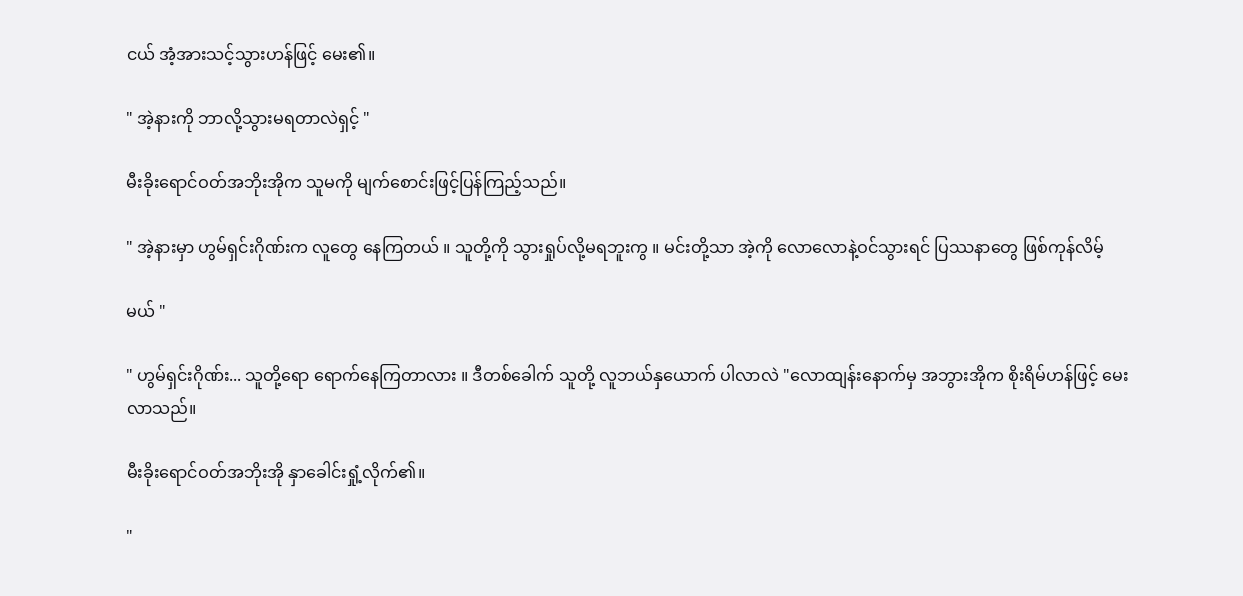ငယ် အံ့အားသင့်သွားဟန်ဖြင့် မေး၏။

" အဲ့နားကို ဘာလို့သွားမရတာလဲရှင့် "

မီးခိုးရောင်ဝတ်အဘိုးအိုက သူမကို မျက်စောင်းဖြင့်ပြန်ကြည့်သည်။

" အဲ့နားမှာ ဟွမ်ရှင်းဂိုဏ်းက လူတွေ နေကြတယ် ။ သူတို့ကို သွားရှုပ်လို့မရဘူးကွ ။ မင်းတို့သာ အဲ့ကို လောလောနဲ့ဝင်သွားရင် ပြဿနာတွေ ဖြစ်ကုန်လိမ့်

မယ် "

" ဟွမ်ရှင်းဂိုဏ်း... သူတို့ရော ရောက်နေကြတာလား ။ ဒီတစ်ခေါက် သူတို့ လူဘယ်နှယောက် ပါလာလဲ "လောထျန်းနောက်မှ အဘွားအိုက စိုးရိမ်ဟန်ဖြင့် မေးလာသည်။

မီးခိုးရောင်ဝတ်အဘိုးအို နှာခေါင်းရှုံ့လိုက်၏။

"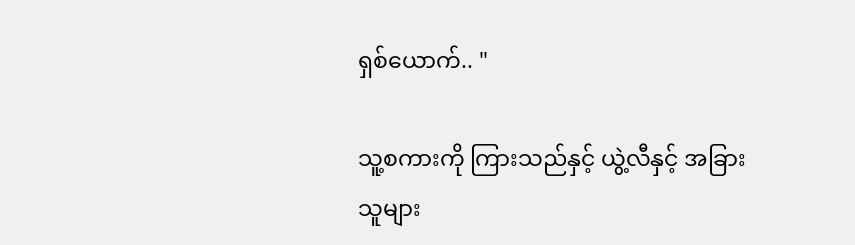ရှစ်ယောက်.. "

သူ့စကားကို ကြားသည်နှင့် ယွဲ့လီနှင့် အခြားသူများ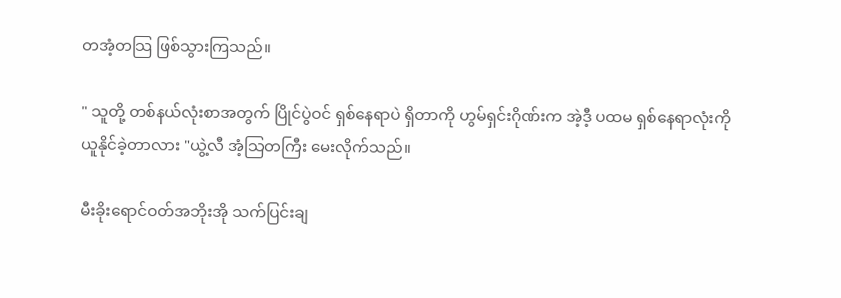တအံ့တသြ ဖြစ်သွားကြသည်။

" သူတို့ တစ်နယ်လုံးစာအတွက် ပြိုင်ပွဲဝင် ရှစ်နေရာပဲ ရှိတာကို ဟွမ်ရှင်းဂိုဏ်းက အဲ့ဒီ့ ပထမ ရှစ်နေရာလုံးကို ယူနိုင်ခဲ့တာလား "ယွဲ့လီ အံ့သြတကြီး မေးလိုက်သည်။

မီးခိုးရောင်ဝတ်အဘိုးအို သက်ပြင်းချ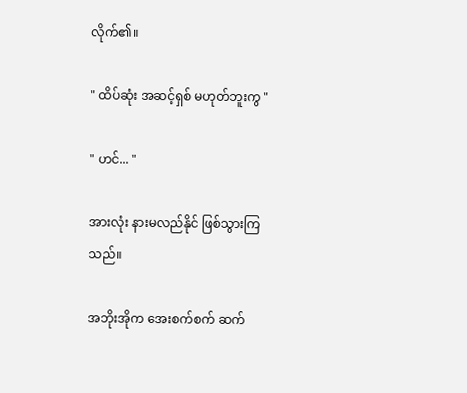လိုက်၏။

" ထိပ်ဆုံး အဆင့်ရှစ် မဟုတ်ဘူးကွ "

" ဟင်... "

အားလုံး နားမလည်နိုင် ဖြစ်သွားကြသည်။

အဘိုးအိုက အေးစက်စက် ဆက်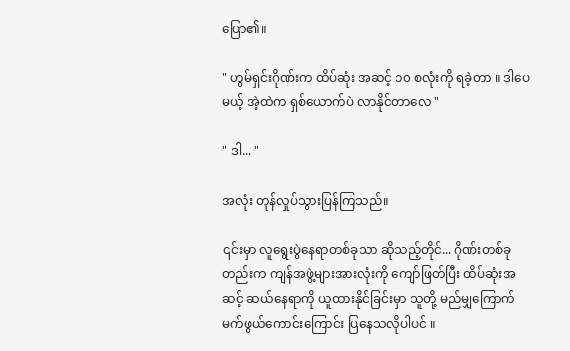ပြော၏။

" ဟွမ်ရှင်းဂိုဏ်းက ထိပ်ဆုံး အဆင့် ၁၀ စလုံးကို ရခဲ့တာ ။ ဒါပေမယ့် အဲ့ထဲက ရှစ်ယောက်ပဲ လာနိုင်တာလေ "

" ဒါ... "

အလုံး တုန်လှုပ်သွားပြန်ကြသည်။

၎င်းမှာ လူရွေးပွဲနေရာတစ်ခုသာ ဆိုသည့်တိုင်... ဂိုဏ်းတစ်ခုတည်းက ကျန်အဖွဲ့များအားလုံးကို ကျော်ဖြတ်ပြီး ထိပ်ဆုံးအဆင့် ဆယ်နေရာကို ယူထားနိုင်ခြင်းမှာ သူတို့ မည်မျှကြောက်မက်ဖွယ်ကောင်းကြောင်း ပြနေသလိုပါပင် ။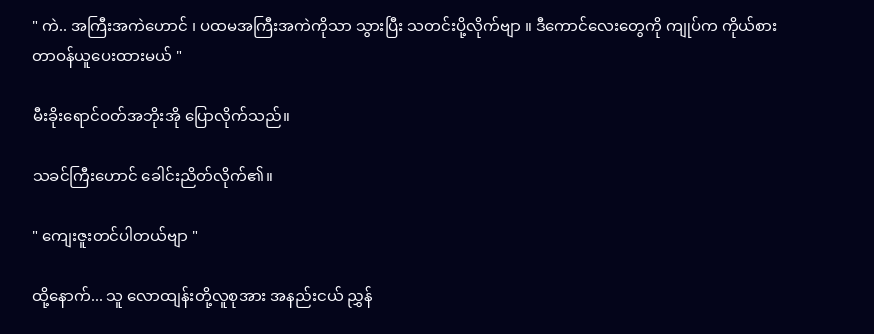" ကဲ.. အကြီးအကဲဟောင် ၊ ပထမအကြီးအကဲကိုသာ သွားပြီး သတင်းပို့လိုက်ဗျာ ။ ဒီကောင်လေးတွေကို ကျုပ်က ကိုယ်စားတာဝန်ယူပေးထားမယ် "

မီးခိုးရောင်ဝတ်အဘိုးအို ပြောလိုက်သည်။

သခင်ကြီးဟောင် ခေါင်းညိတ်လိုက်၏။

" ကျေးဇူးတင်ပါတယ်ဗျာ "

ထို့နောက်... သူ လောထျန်းတို့လူစုအား အနည်းငယ် ညွှန်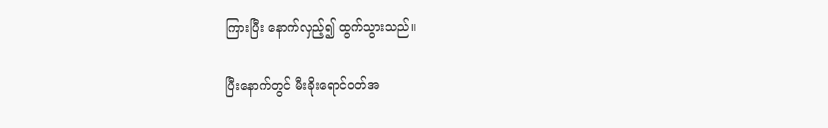ကြားပြီး နောက်လှည့်၍ ထွက်သွားသည်။

ပြီးနောက်တွင် မီးခိုးရောင်ဝတ်အ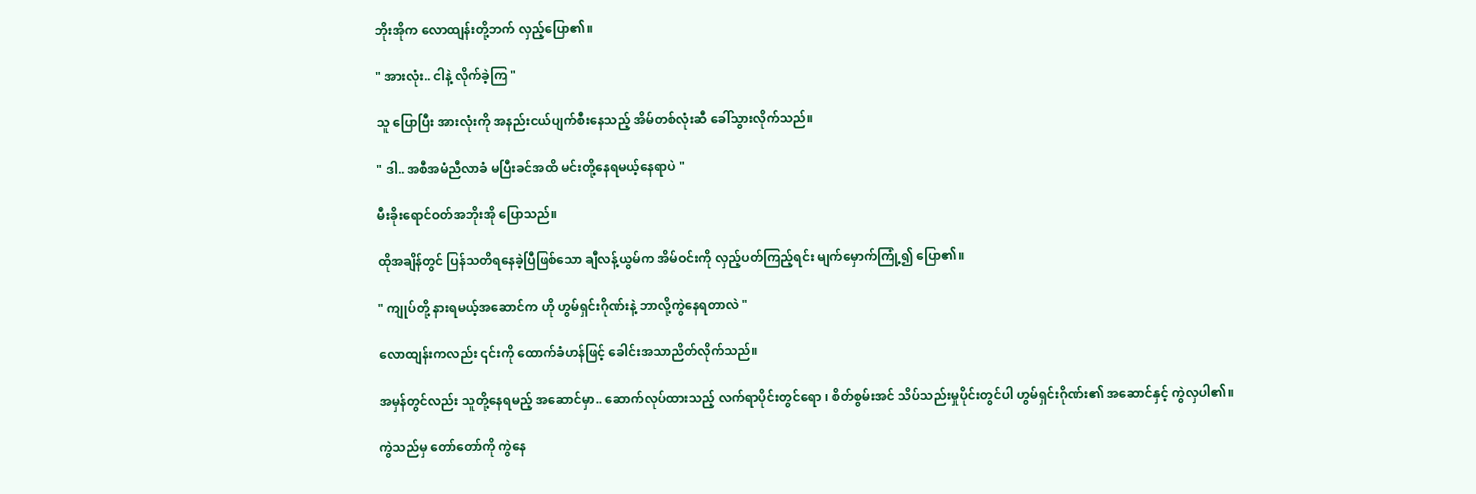ဘိုးအိုက လောထျန်းတို့ဘက် လှည့်ပြော၏။

" အားလုံး.. ငါနဲ့ လိုက်ခဲ့ကြ "

သူ ပြောပြီး အားလုံးကို အနည်းငယ်ပျက်စီးနေသည့် အိမ်တစ်လုံးဆီ ခေါ်သွားလိုက်သည်။

" ဒါ.. အစီအမံညီလာခံ မပြီးခင်အထိ မင်းတို့နေရမယ့်နေရာပဲ "

မီးခိုးရောင်ဝတ်အဘိုးအို ပြောသည်။

ထိုအချိန်တွင် ပြန်သတိရနေခဲ့ပြီဖြစ်သော ချီလန့်ယွမ်က အိမ်ဝင်းကို လှည့်ပတ်ကြည့်ရင်း မျက်မှောက်ကြုံ့၍ ပြော၏။

" ကျုပ်တို့ နားရမယ့်အဆောင်က ဟို ဟွမ်ရှင်းဂိုဏ်းနဲ့ ဘာလို့ကွဲနေရတာလဲ "

လောထျန်းကလည်း ၎င်းကို ထောက်ခံဟန်ဖြင့် ခေါင်းအသာညိတ်လိုက်သည်။

အမှန်တွင်လည်း သူတို့နေရမည့် အဆောင်မှာ.. ဆောက်လုပ်ထားသည့် လက်ရာပိုင်းတွင်ရော ၊ စိတ်စွမ်းအင် သိပ်သည်းမှုပိုင်းတွင်ပါ ဟွမ်ရှင်းဂိုဏ်း၏ အဆောင်နှင့် ကွဲလှပါ၏။

ကွဲသည်မှ တော်တော်ကို ကွဲနေ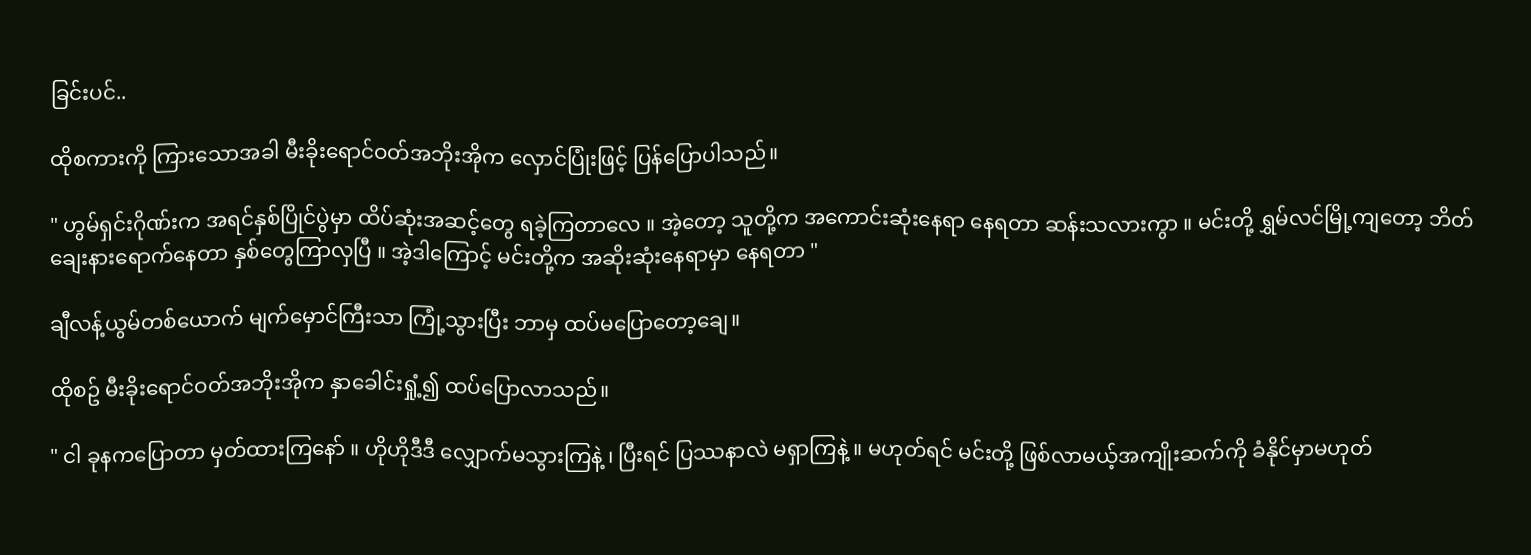ခြင်းပင်..

ထိုစကားကို ကြားသောအခါ မီးခိုးရောင်ဝတ်အဘိုးအိုက လှောင်ပြုံးဖြင့် ပြန်ပြောပါသည်။

" ဟွမ်ရှင်းဂိုဏ်းက အရင်နှစ်ပြိုင်ပွဲမှာ ထိပ်ဆုံးအဆင့်တွေ ရခဲ့ကြတာလေ ။ အဲ့တော့ သူတို့က အကောင်းဆုံးနေရာ နေရတာ ဆန်းသလားကွာ ။ မင်းတို့ ရွှမ်လင်မြို့ကျတော့ ဘိတ်ချေးနားရောက်နေတာ နှစ်တွေကြာလှပြီ ။ အဲ့ဒါကြောင့် မင်းတို့က အဆိုးဆုံးနေရာမှာ နေရတာ "

ချီလန့်ယွမ်တစ်ယောက် မျက်မှောင်ကြီးသာ ကြုံ့သွားပြီး ဘာမှ ထပ်မပြောတော့ချေ။

ထိုစဥ် မီးခိုးရောင်ဝတ်အဘိုးအိုက နှာခေါင်းရှုံ့၍ ထပ်ပြောလာသည်။

" ငါ ခုနကပြောတာ မှတ်ထားကြနော် ။ ဟိုဟိုဒီဒီ လျှောက်မသွားကြနဲ့ ၊ ပြီးရင် ပြဿနာလဲ မရှာကြနဲ့ ။ မဟုတ်ရင် မင်းတို့ ဖြစ်လာမယ့်အကျိုးဆက်ကို ခံနိုင်မှာမဟုတ်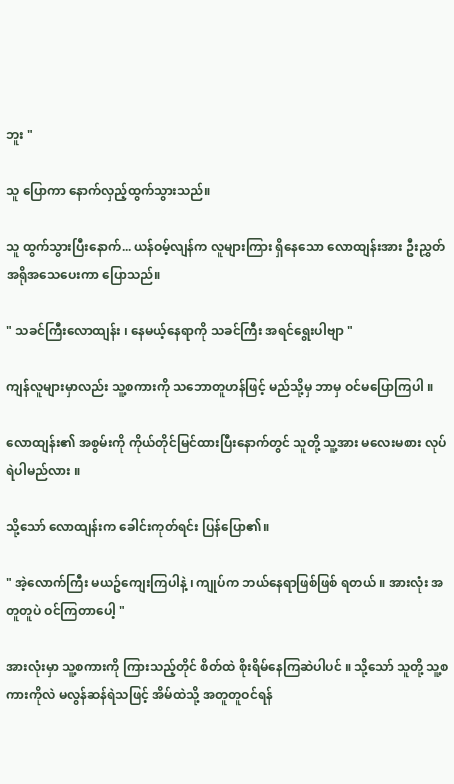ဘူး "

သူ ပြောကာ နောက်လှည့်ထွက်သွားသည်။

သူ ထွက်သွားပြီးနောက်... ယန်ဝမ့်လျန်က လူများကြား ရှိနေသော လောထျန်းအား ဦးညွှတ်အရိုအသေပေးကာ ပြောသည်။

" သခင်ကြီးလောထျန်း ၊ နေမယ့်နေရာကို သခင်ကြီး အရင်ရွေးပါဗျာ "

ကျန်လူများမှာလည်း သူ့စကားကို သဘောတူဟန်ဖြင့် မည်သို့မှ ဘာမှ ဝင်မပြောကြပါ ။

လောထျန်း၏ အစွမ်းကို ကိုယ်တိုင်မြင်ထားပြီးနောက်တွင် သူတို့ သူ့အား မလေးမစား လုပ်ရဲပါမည်လား ။

သို့သော် လောထျန်းက ခေါင်းကုတ်ရင်း ပြန်ပြော၏။

" အဲ့လောက်ကြီး မယဥ်ကျေးကြပါနဲ့ ၊ ကျုပ်က ဘယ်နေရာဖြစ်ဖြစ် ရတယ် ။ အားလုံး အတူတူပဲ ဝင်ကြတာပေါ့ "

အားလုံးမှာ သူ့စကားကို ကြားသည့်တိုင် စိတ်ထဲ စိုးရိမ်နေကြဆဲပါပင် ။ သို့သော် သူတို့ သူ့စကားကိုလဲ မလွန်ဆန်ရဲသဖြင့် အိမ်ထဲသို့ အတူတူဝင်ရန်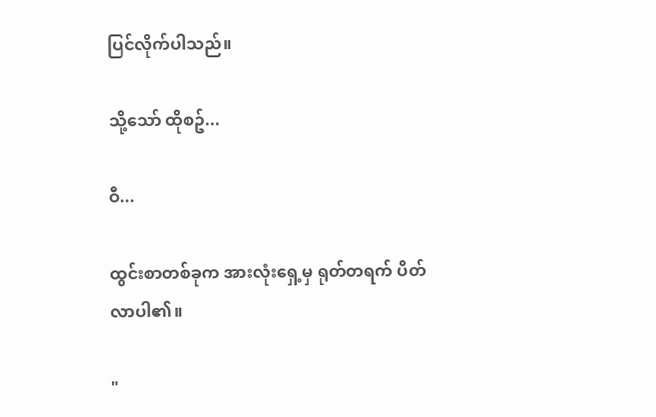ပြင်လိုက်ပါသည်။

သို့သော် ထိုစဥ်...

ဝီ...

ထွင်းစာတစ်ခုက အားလုံးရှေ့မှ ရုတ်တရက် ပိတ်လာပါ၏။

"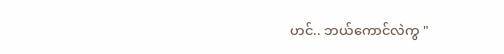ဟင်.. ဘယ်ကောင်လဲကွ "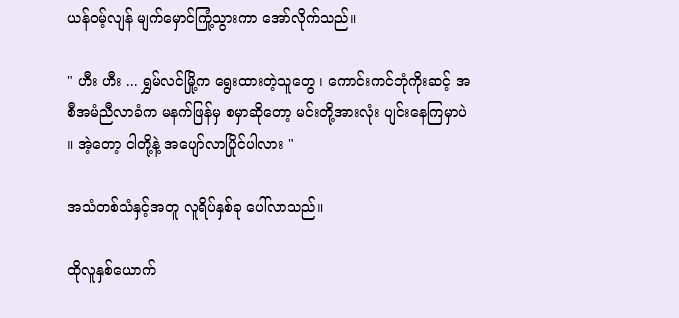ယန်ဝမ့်လျန် မျက်မှောင်ကြုံ့သွားကာ အော်လိုက်သည်။

" ဟီး ဟီး ... ရွှမ်လင်မြို့က ရွေးထားတဲ့သူတွေ ၊ ကောင်းကင်ဘုံကိုးဆင့် အစီအမံညီလာခံက မနက်ဖြန်မှ စမှာဆိုတော့ မင်းတို့အားလုံး ပျင်းနေကြမှာပဲ ။ အဲ့တော့ ငါတို့နဲ့ အပျော်လာပြိုင်ပါလား "

အသံတစ်သံနှင့်အတူ လူရိပ်နှစ်ခု ပေါ်လာသည်။

ထိုလူနှစ်ယောက်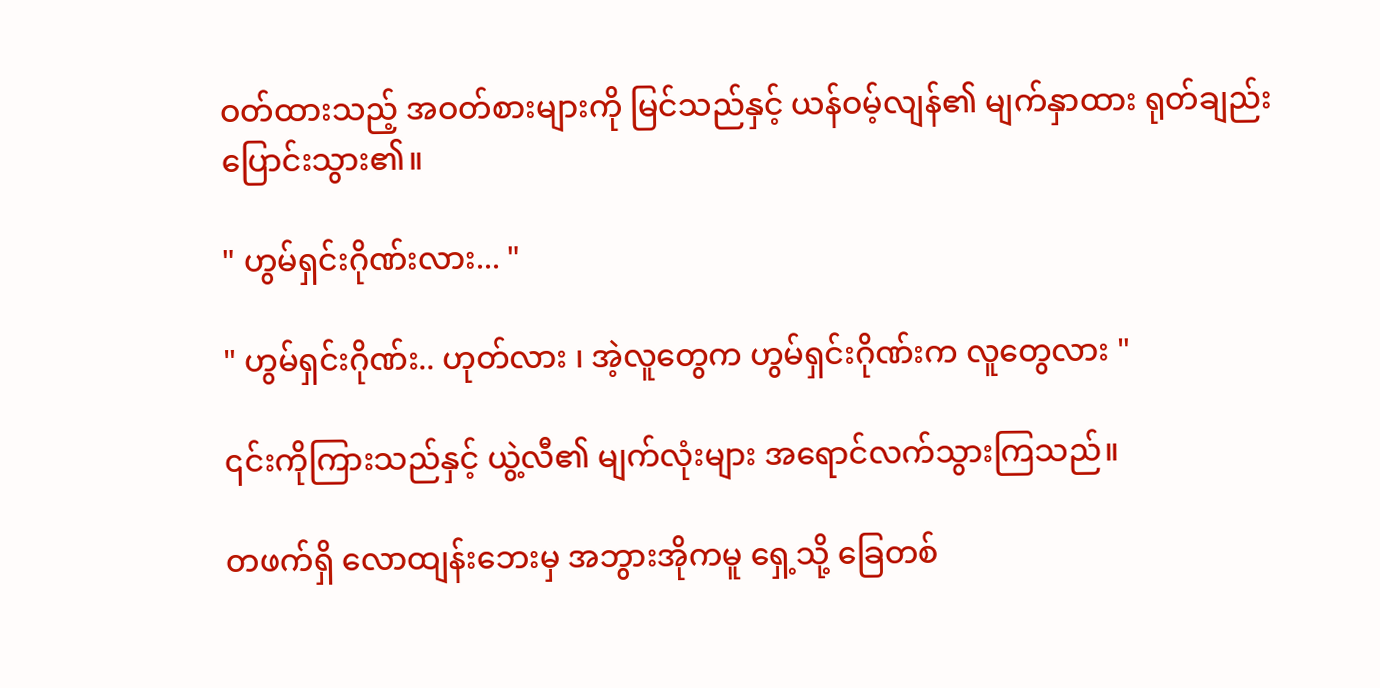ဝတ်ထားသည့် အဝတ်စားများကို မြင်သည်နှင့် ယန်ဝမ့်လျန်၏ မျက်နှာထား ရုတ်ချည်းပြောင်းသွား၏။

" ဟွမ်ရှင်းဂိုဏ်းလား... "

" ဟွမ်ရှင်းဂိုဏ်း.. ဟုတ်လား ၊ အဲ့လူတွေက ဟွမ်ရှင်းဂိုဏ်းက လူတွေလား "

၎င်းကိုကြားသည်နှင့် ယွဲ့လီ၏ မျက်လုံးများ အရောင်လက်သွားကြသည်။

တဖက်ရှိ လောထျန်းဘေးမှ အဘွားအိုကမူ ရှေ့သို့ ခြေတစ်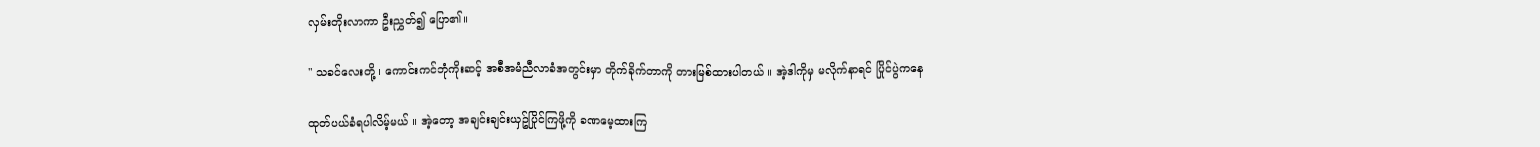လှမ်းတိုးလာကာ ဦးညွှတ်၍ ပြော၏။

" သခင်လေးတို့ ၊ ကောင်းကင်ဘုံကိုးဆင့် အစီအမံညီလာခံအတွင်းမှာ တိုက်ခိုက်တာကို တားမြစ်ထားပါတယ် ။ အဲ့ဒါကိုမှ မလိုက်နာရင် ပြိုင်ပွဲကနေ

ထုတ်ပယ်ခံရပါလိမ့်မယ် ။ အဲ့တော့ အချင်းချင်းယှဥ်ပြိုင်ကြဖို့ကို ခဏမေ့ထားကြ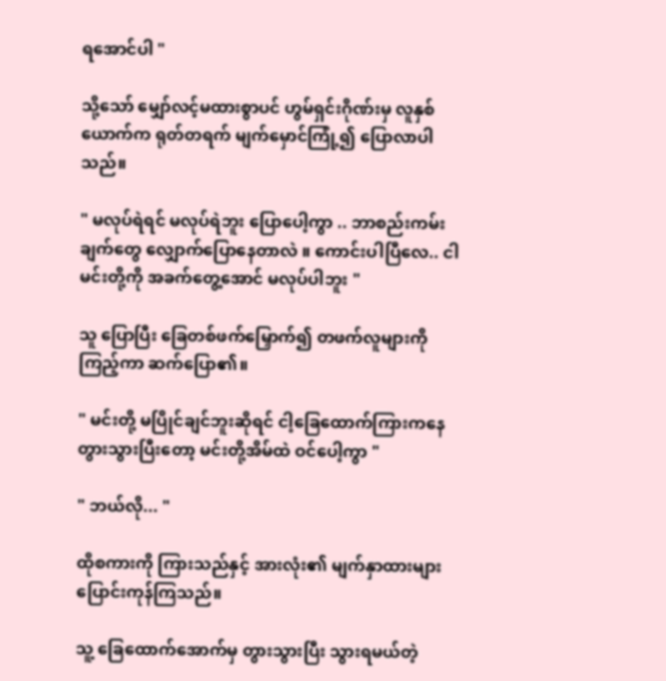ရအောင်ပါ "

သို့သော် မျှော်လင့်မထားစွာပင် ဟွမ်ရှင်းဂိုဏ်းမှ လူနှစ်ယောက်က ရုတ်တရက် မျက်မှောင်ကြုံ့၍ ပြောလာပါသည်။

" မလုပ်ရဲရင် မလုပ်ရဲဘူး ပြောပေါ့ကွာ .. ဘာစည်းကမ်းချက်တွေ လျှောက်ပြောနေတာလဲ ။ ကောင်းပါပြီလေ.. ငါ မင်းတို့ကို အခက်တွေ့အောင် မလုပ်ပါဘူး "

သူ ပြောပြီး ခြေတစ်ဖက်မြှောက်၍ တဖက်လူများကို ကြည့်ကာ ဆက်ပြော၏။

" မင်းတို့ မပြိုင်ချင်ဘူးဆိုရင် ငါ့ခြေထောက်ကြားကနေ တွားသွားပြီးတော့ မင်းတို့အိမ်ထဲ ဝင်ပေါ့ကွာ "

" ဘယ်လို... "

ထိုစကားကို ကြားသည်နှင့် အားလုံး၏ မျက်နှာထားများ ပြောင်းကုန်ကြသည်။

သူ့ ခြေထောက်အောက်မှ တွားသွားပြီး သွားရမယ်တဲ့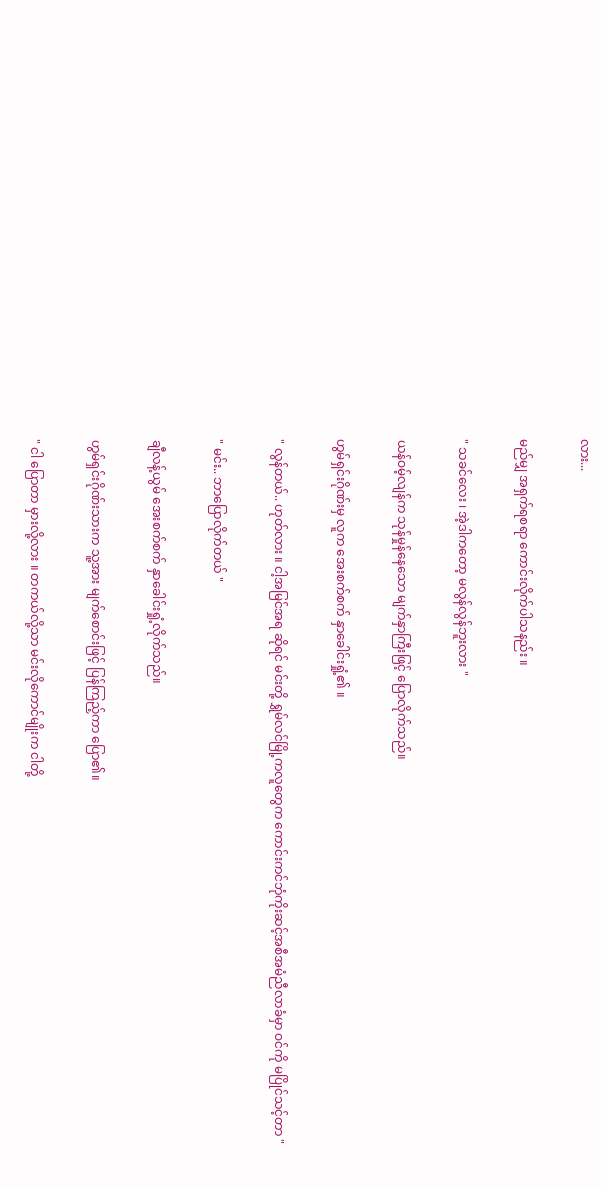လား...

မည်မျှ အရှက်ရစရာ ကောင်းလိုက်ပါသနည်း ။

" သခင်လေး ၊ အဲ့ဒါကတော့ မလွန်လွန်ဘူးလား "

ယန်ဝမ့်လျန်က သုန်မှုန်နေသော မျက်နှာကြီးဖြင့် ပြောလိုက်သည်။

ဟွမ်ရှင်းဂိုဏ်းမှ လူက အေးစက်စက် နှာခေါင်းရှုံ့၏ ။

" လွန်တယ်.. ဟုတ်လား ။ ငါ့အမြင်အရ ဆိုရင် မင်းတို့ ရွှမ်လင်မြို့ကလူတွေက ကောင်းကင်ဘုံကိုးဆင့်အစီအမံညီလာခံမှာ ဝင်ကို မပြိုင်သင့်တာ "

" မင်း.. ဘာပြောလိုက်တယ် "

ချီလန့်ယွမ် အေးစက်စက် နှာခေါင်းရှုံ့လိုက်သည်။

ဟွမ်ရှင်းဂိုဏ်းသားက သူ့အား မျက်စောင်းဖြင့် ပြန်ကြည့်ကာ ပြော၏။

" ငါ ပြောတာ မှားလို့လား ။ တကယ်လို့သာ မင်းလိုကောင်မျိုးက ငါတို့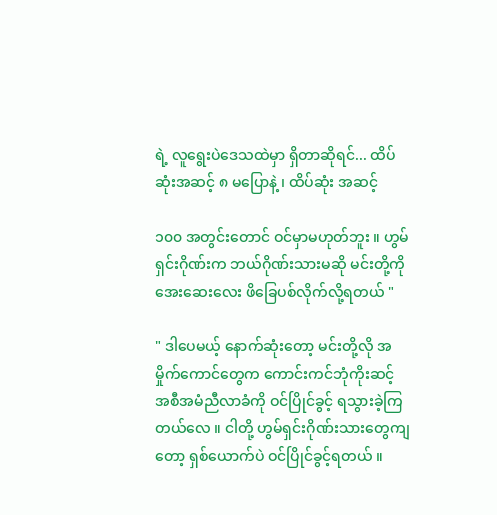ရဲ့ လူရွေးပဲဒေသထဲမှာ ရှိတာဆိုရင်... ထိပ်ဆုံးအဆင့် ၈ မပြောနဲ့ ၊ ထိပ်ဆုံး အဆင့်

၁၀၀ အတွင်းတောင် ဝင်မှာမဟုတ်ဘူး ။ ဟွမ်ရှင်းဂိုဏ်းက ဘယ်ဂိုဏ်းသားမဆို မင်းတို့ကို အေးဆေးလေး ဖိခြေပစ်လိုက်လို့ရတယ် "

" ဒါပေမယ့် နောက်ဆုံးတော့ မင်းတို့လို အမှိုက်ကောင်တွေက ကောင်းကင်ဘုံကိုးဆင့် အစီအမံညီလာခံကို ဝင်ပြိုင်ခွင့် ရသွားခဲ့ကြတယ်လေ ။ ငါတို့ ဟွမ်ရှင်းဂိုဏ်းသားတွေကျတော့ ရှစ်ယောက်ပဲ ဝင်ပြိုင်ခွင့်ရတယ် ။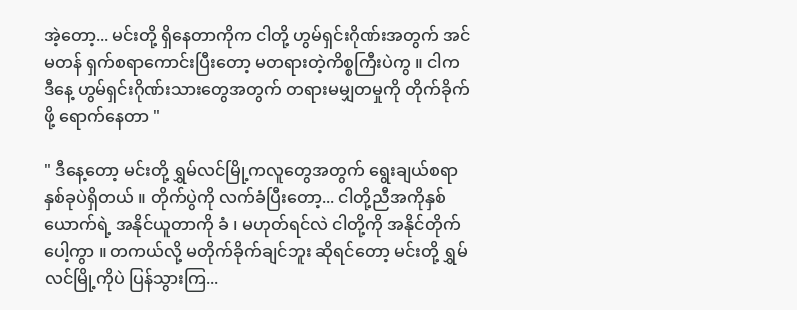အဲ့တော့... မင်းတို့ ရှိနေတာကိုက ငါတို့ ဟွမ်ရှင်းဂိုဏ်းအတွက် အင်မတန် ရှက်စရာကောင်းပြီးတော့ မတရားတဲ့ကိစ္စကြီးပဲကွ ။ ငါက ဒီနေ့ ဟွမ်ရှင်းဂိုဏ်းသားတွေအတွက် တရားမမျှတမှုကို တိုက်ခိုက်ဖို့ ရောက်နေတာ "

" ဒီနေ့တော့ မင်းတို့ ရွှမ်လင်မြို့ကလူတွေအတွက် ရွေးချယ်စရာ နှစ်ခုပဲရှိတယ် ။ တိုက်ပွဲကို လက်ခံပြီးတော့... ငါတို့ညီအကိုနှစ်ယောက်ရဲ့ အနိုင်ယူတာကို ခံ ၊ မဟုတ်ရင်လဲ ငါတို့ကို အနိုင်တိုက်ပေါ့ကွာ ။ တကယ်လို့ မတိုက်ခိုက်ချင်ဘူး ဆိုရင်တော့ မင်းတို့ ရွှမ်လင်မြို့ကိုပဲ ပြန်သွားကြ...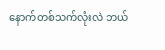နောက်တစ်သက်လုံးလဲ ဘယ်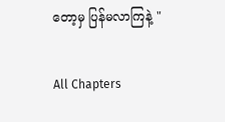တော့မှ ပြန်မလာကြနဲ့ "

All Chapters